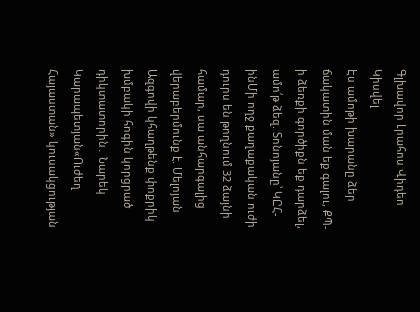Գլխավոր Լրահոս Վիդեո Կիսվել
Էս ամոթի խարանը ձեր ճակատին ման եք գալու, ՔՊ-ի ձեռքի գործիքն եք դարձել, ամո՛թ ձեզ. Տոնոյանը՝ ԿԸՀ-ինՄի ողջ քաղաքական ուժի դուրս են թողնում 32 ձայնի համար, սա անհարգալից վերաբերմունք է. Մելոյան Ազգովի կհաղթենք փոքրիկ խմբակի հոգին կորցրած դիկտատորին․ Նարեկ Կարապետյան«Ուժեղ Հայաստան» կուսակցության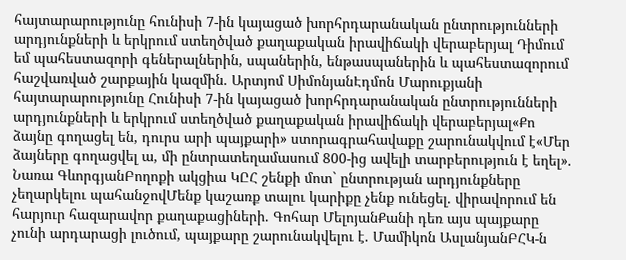հայտարարությունը հունիսի 7-ին կայացած խորհրդարանական ընտրությունների արդյունքների և երկրում ստեղծված քաղաքական իրավիճակի վերաբերյալ Դիմում եմ պահեստազորի գեներալներին, սպաներին, ենթասպաներին և պահեստազորում հաշվառված շարքային կազմին. Արտյոմ ՍիմոնյանԷդմոն Մարուքյանի հայտարարությունը Հունիսի 7-ին կայացած խորհրդարանական ընտրությունների արդյունքների և երկրում ստեղծված քաղաքական իրավիճակի վերաբերյալ«Քո ձայնը գողացել են, դուրս արի պայքարի» ստորագրահավաքը շարունակվում է«Մեր ձայները գողացվել ա, մի ընտրատեղամասում 800-ից ավելի տարբերություն է եղել». Նառա ԳևորգյանԲողոքի ակցիա ԿԸՀ շենքի մոտ` ընտրության արդյունքները չեղարկելու պահանջովՄենք կաշառք տալու կարիքը չենք ունեցել. վիրավորում են հարյուր հազարավոր քաղաքացիների. Գոհար ՄելոյանՔանի դեռ այս պայքարը չունի արդարացի լուծում, պայքարը շարունակվելու է. Մամիկոն ԱսլանյանԲՀԿ-ն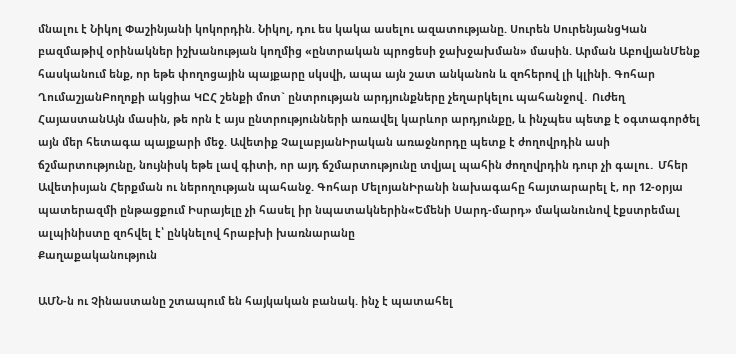մնալու է Նիկոլ Փաշինյանի կոկորդին. Նիկոլ, դու ես կակա ասելու ազատությանը. Սուրեն ՍուրենյանցԿան բազմաթիվ օրինակներ իշխանության կողմից «ընտրական պրոցեսի ջախջախման» մասին. Արման ԱբովյանՄենք հասկանում ենք, որ եթե փողոցային պայքարը սկսվի, ապա այն շատ անկանոն և զnհերnվ լի կլինի. Գոհար ՂումաշյանԲողոքի ակցիա ԿԸՀ շենքի մոտ` ընտրության արդյունքները չեղարկելու պահանջով․ Ուժեղ ՀայաստանԱյն մասին, թե որն է այս ընտրությունների առավել կարևոր արդյունքը, և ինչպես պետք է օգտագործել այն մեր հետագա պայքարի մեջ. Ավետիք ՉալաբյանԻրական առաջնորդը պետք է ժողովրդին ասի ճշմարտությունը, նույնիսկ եթե լավ գիտի, որ այդ ճշմարտությունը տվյալ պահին ժողովրդին դուր չի գալու․ Մհեր Ավետիսյան Հերքման ու ներողության պահանջ. Գոհար ՄելոյանԻրանի նախագահը հայտարարել է, որ 12-օրյա պատերազմի ընթացքում Իսրայելը չի հասել իր նպատակներին«Եմենի Սարդ-մարդ» մականունով էքստրեմալ ալպինիստը զոհվել է՝ ընկնելով հրաբխի խառնարանը
Քաղաքականություն

ԱՄՆ-ն ու Չինաստանը շտապում են հայկական բանակ. ինչ է պատահել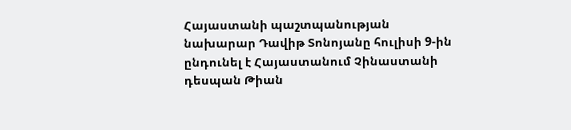Հայաստանի պաշտպանության նախարար Դավիթ Տոնոյանը հուլիսի 9-ին ընդունել է Հայաստանում Չինաստանի դեսպան Թիան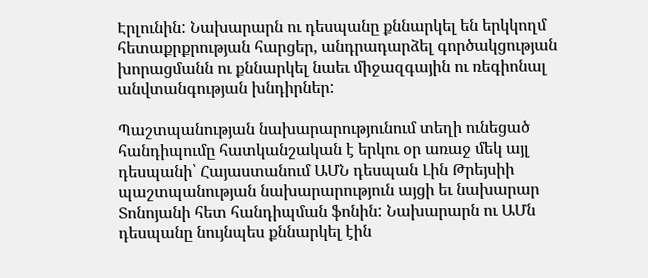Էրլունին: Նախարարն ու դեսպանը քննարկել են երկկողմ հետաքրքրության հարցեր, անդրադարձել գործակցության խորացմանն ու քննարկել նաեւ միջազգային ու ռեգիոնալ անվտանգության խնդիրներ:

Պաշտպանության նախարարությունում տեղի ունեցած հանդիպումը հատկանշական է երկու օր առաջ մեկ այլ դեսպանի՝ Հայաստանում ԱՄՆ դեսպան Լին Թրեյսիի պաշտպանության նախարարություն այցի եւ նախարար Տոնոյանի հետ հանդիպման ֆոնին: Նախարարն ու ԱՄն դեսպանը նույնպես քննարկել էին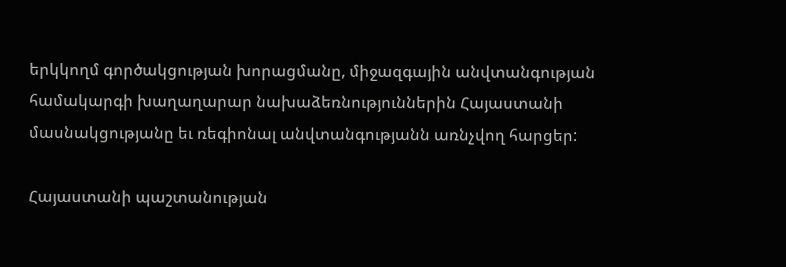երկկողմ գործակցության խորացմանը, միջազգային անվտանգության համակարգի խաղաղարար նախաձեռնություններին Հայաստանի մասնակցությանը եւ ռեգիոնալ անվտանգությանն առնչվող հարցեր:

Հայաստանի պաշտանության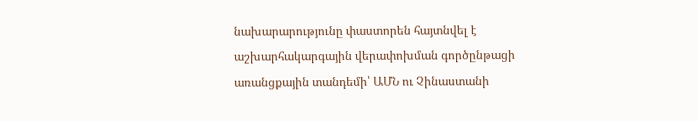նախարարությունը փաստորեն հայտնվել է աշխարհակարգային վերափոխման գործընթացի առանցքային տանդեմի՝ ԱՄՆ ու Չինաստանի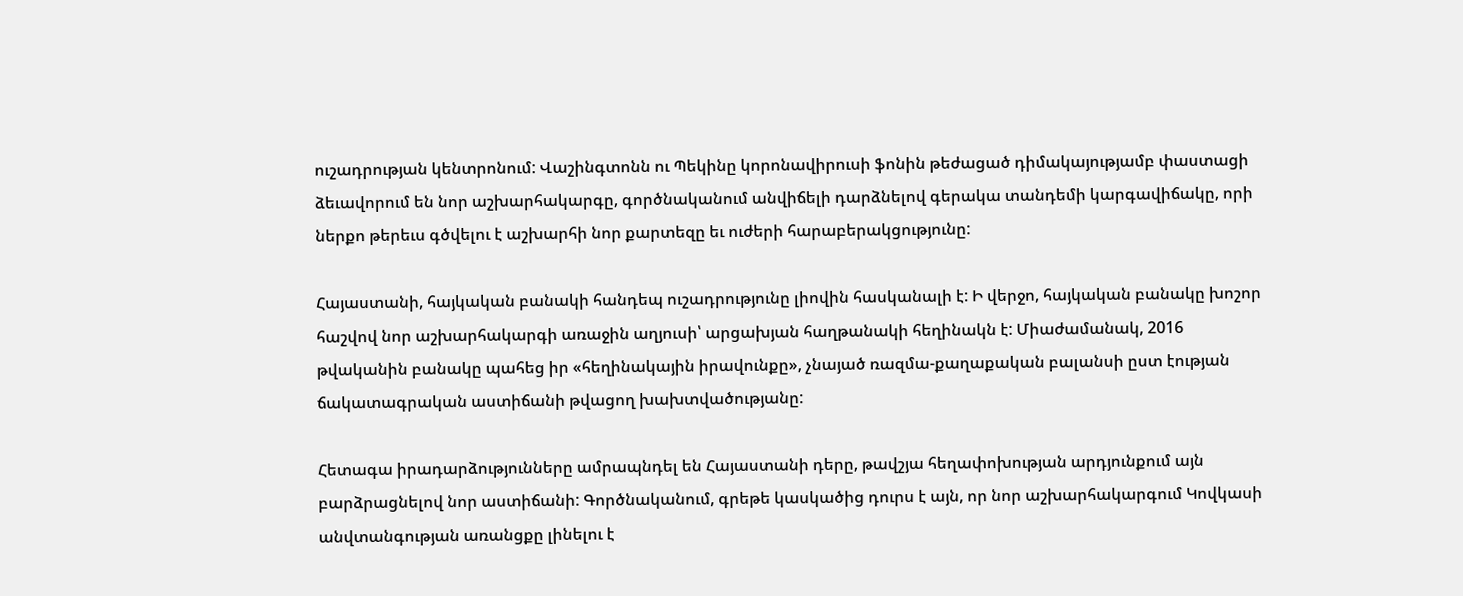ուշադրության կենտրոնում: Վաշինգտոնն ու Պեկինը կորոնավիրուսի ֆոնին թեժացած դիմակայությամբ փաստացի ձեւավորում են նոր աշխարհակարգը, գործնականում անվիճելի դարձնելով գերակա տանդեմի կարգավիճակը, որի ներքո թերեւս գծվելու է աշխարհի նոր քարտեզը եւ ուժերի հարաբերակցությունը:

Հայաստանի, հայկական բանակի հանդեպ ուշադրությունը լիովին հասկանալի է: Ի վերջո, հայկական բանակը խոշոր հաշվով նոր աշխարհակարգի առաջին աղյուսի՝ արցախյան հաղթանակի հեղինակն է: Միաժամանակ, 2016 թվականին բանակը պահեց իր «հեղինակային իրավունքը», չնայած ռազմա-քաղաքական բալանսի ըստ էության ճակատագրական աստիճանի թվացող խախտվածությանը:

Հետագա իրադարձությունները ամրապնդել են Հայաստանի դերը, թավշյա հեղափոխության արդյունքում այն բարձրացնելով նոր աստիճանի: Գործնականում, գրեթե կասկածից դուրս է այն, որ նոր աշխարհակարգում Կովկասի անվտանգության առանցքը լինելու է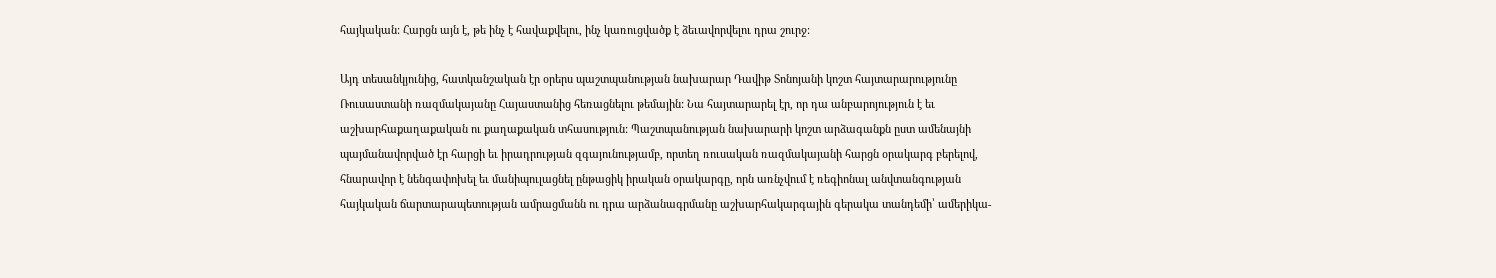հայկական: Հարցն այն է, թե ինչ է հավաքվելու, ինչ կառուցվածք է ձեւավորվելու դրա շուրջ:

Այդ տեսանկյունից, հատկանշական էր օրերս պաշտպանության նախարար Դավիթ Տոնոյանի կոշտ հայտարարությունը Ռուսաստանի ռազմակայանը Հայաստանից հեռացնելու թեմային: Նա հայտարարել էր, որ դա անբարոյություն է եւ աշխարհաքաղաքական ու քաղաքական տհասություն: Պաշտպանության նախարարի կոշտ արձագանքն ըստ ամենայնի պայմանավորված էր հարցի եւ իրադրության զգայունությամբ, որտեղ ռուսական ռազմակայանի հարցն օրակարգ բերելով, հնարավոր է նենգափոխել եւ մանիպուլացնել ընթացիկ իրական օրակարգը, որն առնչվում է ռեգիոնալ անվտանգության հայկական ճարտարապետության ամրացմանն ու դրա արձանագրմանը աշխարհակարգային գերակա տանդեմի՝ ամերիկա-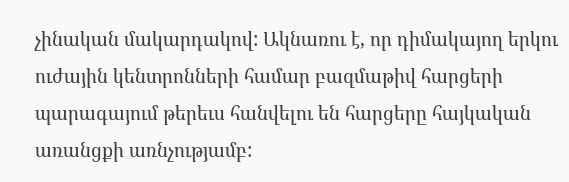չինական մակարդակով: Ակնառու է, որ դիմակայող երկու ուժային կենտրոնների համար բազմաթիվ հարցերի պարագայում թերեւս հանվելու են հարցերը հայկական առանցքի առնչությամբ: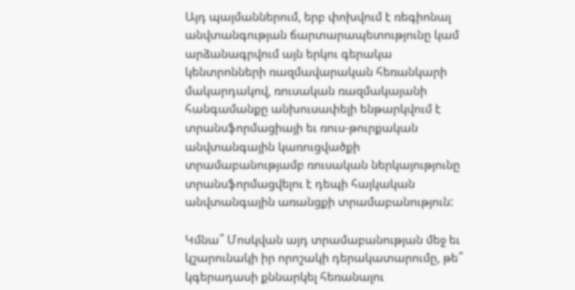Այդ պայմաններում, երբ փոխվում է ռեգիոնալ անվտանգության ճարտարապետությունը կամ արձանագրվում այն երկու գերակա կենտրոնների ռազմավարական հեռանկարի մակարդակով, ռուսական ռազմակայանի հանգամանքը անխուսափելի ենթարկվում է  տրանսֆորմացիայի եւ ռուս-թուրքական անվտանգային կառուցվածքի տրամաբանությամբ ռուսական ներկայությունը տրանսֆորմացվելու է դեպի հայկական անվտանգային առանցքի տրամաբանություն:

Կմնա՞ Մոսկվան այդ տրամաբանության մեջ եւ կշարունակի իր որոշակի դերակատարումը, թե՞ կգերադասի քննարկել հեռանալու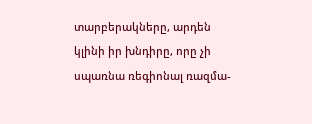տարբերակները, արդեն կլինի իր խնդիրը, որը չի սպառնա ռեգիոնալ ռազմա-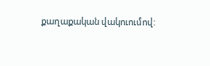քաղաքական վակուումով: